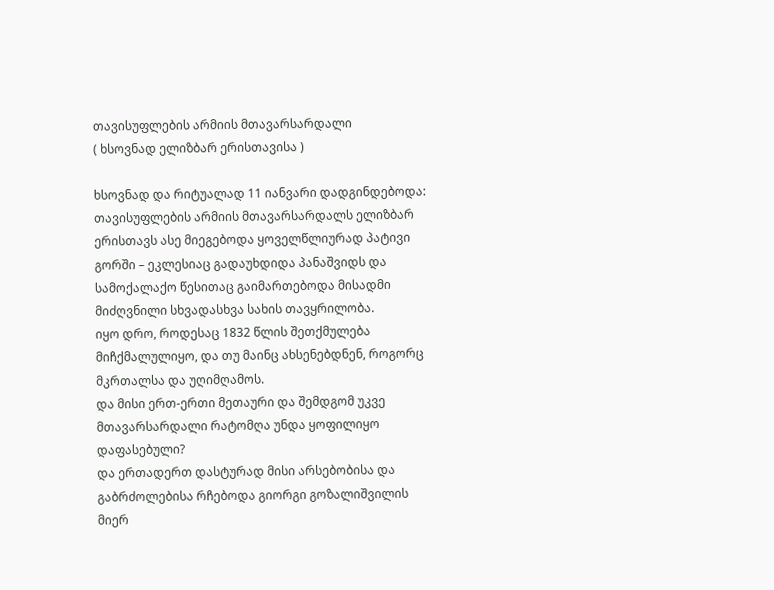თავისუფლების არმიის მთავარსარდალი
( ხსოვნად ელიზბარ ერისთავისა )

ხსოვნად და რიტუალად 11 იანვარი დადგინდებოდა:
თავისუფლების არმიის მთავარსარდალს ელიზბარ ერისთავს ასე მიეგებოდა ყოველწლიურად პატივი გორში – ეკლესიაც გადაუხდიდა პანაშვიდს და სამოქალაქო წესითაც გაიმართებოდა მისადმი მიძღვნილი სხვადასხვა სახის თავყრილობა.
იყო დრო, როდესაც 1832 წლის შეთქმულება მიჩქმალულიყო, და თუ მაინც ახსენებდნენ, როგორც მკრთალსა და უღიმღამოს.
და მისი ერთ-ერთი მეთაური და შემდგომ უკვე მთავარსარდალი რატომღა უნდა ყოფილიყო დაფასებული?
და ერთადერთ დასტურად მისი არსებობისა და გაბრძოლებისა რჩებოდა გიორგი გოზალიშვილის მიერ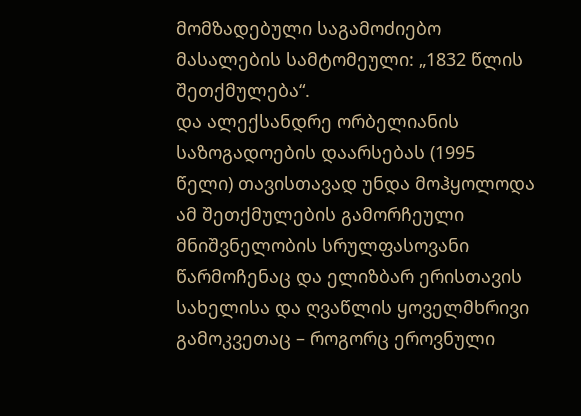მომზადებული საგამოძიებო მასალების სამტომეული: „1832 წლის შეთქმულება“.
და ალექსანდრე ორბელიანის საზოგადოების დაარსებას (1995 წელი) თავისთავად უნდა მოჰყოლოდა ამ შეთქმულების გამორჩეული მნიშვნელობის სრულფასოვანი წარმოჩენაც და ელიზბარ ერისთავის სახელისა და ღვაწლის ყოველმხრივი გამოკვეთაც – როგორც ეროვნული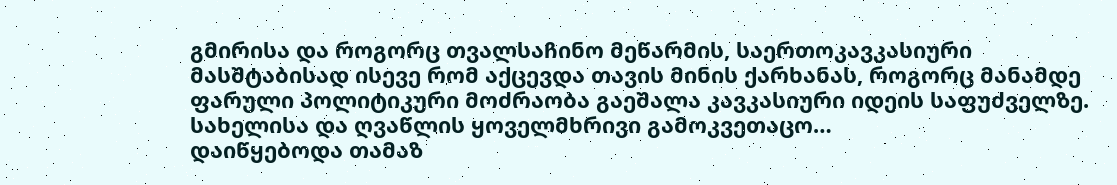გმირისა და როგორც თვალსაჩინო მეწარმის, საერთოკავკასიური მასშტაბისად ისევე რომ აქცევდა თავის მინის ქარხანას, როგორც მანამდე ფარული პოლიტიკური მოძრაობა გაეშალა კავკასიური იდეის საფუძველზე.
სახელისა და ღვაწლის ყოველმხრივი გამოკვეთაცო…
დაიწყებოდა თამაზ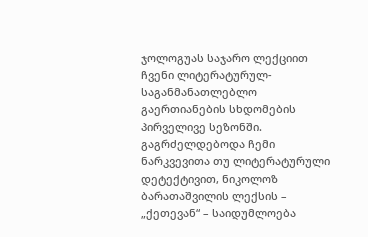ჯოლოგუას საჯარო ლექციით ჩვენი ლიტერატურულ-საგანმანათლებლო გაერთიანების სხდომების პირველივე სეზონში.
გაგრძელდებოდა ჩემი ნარკვევითა თუ ლიტერატურული დეტექტივით, ნიკოლოზ ბარათაშვილის ლექსის – „ქეთევან“ – საიდუმლოება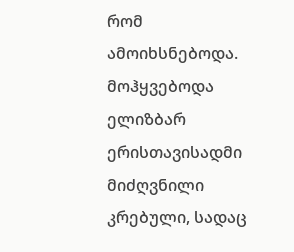რომ ამოიხსნებოდა.
მოჰყვებოდა ელიზბარ ერისთავისადმი მიძღვნილი კრებული, სადაც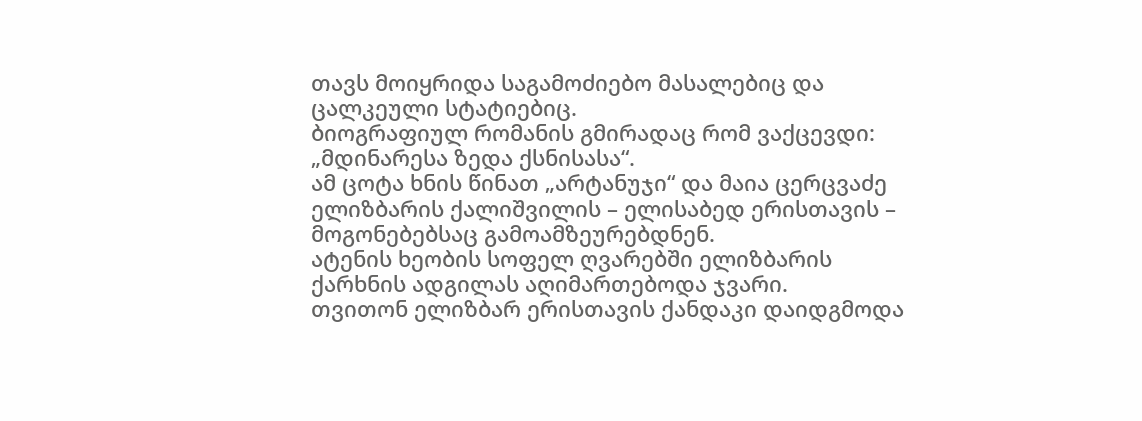თავს მოიყრიდა საგამოძიებო მასალებიც და ცალკეული სტატიებიც.
ბიოგრაფიულ რომანის გმირადაც რომ ვაქცევდი: „მდინარესა ზედა ქსნისასა“.
ამ ცოტა ხნის წინათ „არტანუჯი“ და მაია ცერცვაძე ელიზბარის ქალიშვილის – ელისაბედ ერისთავის – მოგონებებსაც გამოამზეურებდნენ.
ატენის ხეობის სოფელ ღვარებში ელიზბარის ქარხნის ადგილას აღიმართებოდა ჯვარი.
თვითონ ელიზბარ ერისთავის ქანდაკი დაიდგმოდა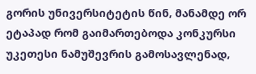გორის უნივერსიტეტის წინ, მანამდე ორ ეტაპად რომ გაიმართებოდა კონკურსი უკეთესი ნამუშევრის გამოსავლენად,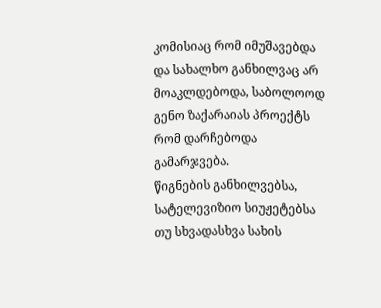კომისიაც რომ იმუშავებდა და სახალხო განხილვაც არ მოაკლდებოდა, საბოლოოდ გენო ზაქარაიას პროექტს რომ დარჩებოდა გამარჯვება.
წიგნების განხილვებსა, სატელევიზიო სიუჟეტებსა თუ სხვადასხვა სახის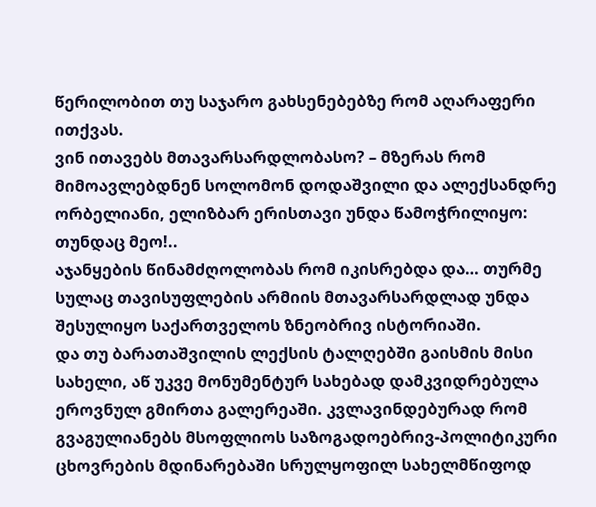წერილობით თუ საჯარო გახსენებებზე რომ აღარაფერი ითქვას.
ვინ ითავებს მთავარსარდლობასო? – მზერას რომ მიმოავლებდნენ სოლომონ დოდაშვილი და ალექსანდრე ორბელიანი, ელიზბარ ერისთავი უნდა წამოჭრილიყო:
თუნდაც მეო!..
აჯანყების წინამძღოლობას რომ იკისრებდა და… თურმე სულაც თავისუფლების არმიის მთავარსარდლად უნდა შესულიყო საქართველოს ზნეობრივ ისტორიაში.
და თუ ბარათაშვილის ლექსის ტალღებში გაისმის მისი სახელი, აწ უკვე მონუმენტურ სახებად დამკვიდრებულა ეროვნულ გმირთა გალერეაში. კვლავინდებურად რომ გვაგულიანებს მსოფლიოს საზოგადოებრივ-პოლიტიკური ცხოვრების მდინარებაში სრულყოფილ სახელმწიფოდ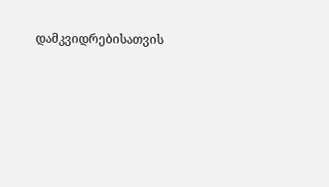დამკვიდრებისათვის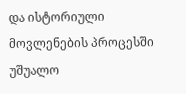და ისტორიული მოვლენების პროცესში უშუალო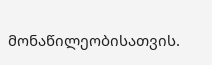მონაწილეობისათვის.